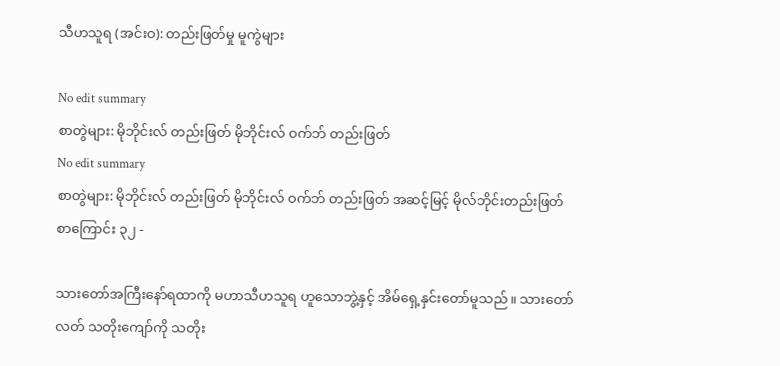သီဟသူရ (အင်းဝ): တည်းဖြတ်မှု မူကွဲများ

No edit summary
စာတွဲများ: မိုဘိုင်းလ် တည်းဖြတ် မိုဘိုင်းလ် ဝက်ဘ် တည်းဖြတ်
No edit summary
စာတွဲများ: မိုဘိုင်းလ် တည်းဖြတ် မိုဘိုင်းလ် ဝက်ဘ် တည်းဖြတ် အဆင့်မြင့် မိုလ်ဘိုင်းတည်းဖြတ်
စာကြောင်း ၃၂ -

သားတော်အကြီးနော်ရထာကို မဟာသီဟသူရ ဟူသောဘွဲ့နှင့် အိမ်ရှေ့နှင်းတော်မူသည်။ သားတော်လတ် သတိုးကျော်ကို သတိုး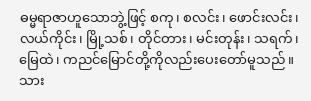ဓမ္မရာဇာဟူသောဘွဲ့ဖြင့် စကု၊ စလင်း၊ ဖောင်းလင်း၊ လယ်ကိုင်း၊ မြို့သစ်၊ တိုင်တား၊ မင်းတုန်း၊ သရက်၊ မြေထဲ၊ ကညင်မြောင်တို့ကိုလည်းပေးတော်မူသည်။ သား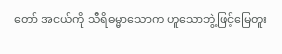တော် အငယ်ကို သီရိဓမ္မာသောက ဟူသောဘွဲ့ဖြင့်မြေတူး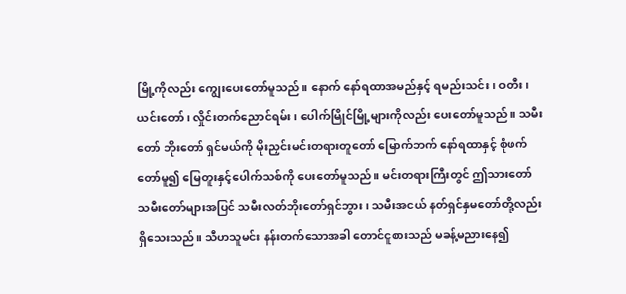မြို့ကိုလည်း ကျွေးပေးတော်မူသည်။ နောက် နော်ရထာအမည်နှင့် ရမည်းသင်း၊ ဝတီး၊ ယင်းတော်၊ လှိုင်းတက်ညောင်ရမ်း၊ ပေါက်မြိုင်မြို့များကိုလည်း ပေးတော်မူသည်။ သမီးတော် ဘိုးတော် ရှင်မယ်ကို မိုးညှင်းမင်းတရားတူတော် မြောက်ဘက် နော်ရထာနှင့် စုံဖက်တော်မူ၍ မြေတူးနှင့်ပေါက်သစ်ကို ပေးတော်မူသည်။ မင်းတရားကြီးတွင် ဤသားတော် သမီးတော်များအပြင် သမီးလတ်ဘိုးတော်ရှင်ဘွား၊ သမီးအငယ် နတ်ရှင်နှမတော်တို့လည်း ရှိသေးသည်။ သီဟသူမင်း နန်းတက်သောအခါ တောင်ငူစားသည် မခန့်မညားနေ၍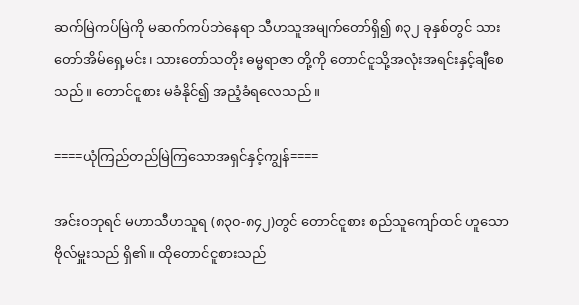ဆက်မြဲကပ်မြဲကို မဆက်ကပ်ဘဲနေရာ သီဟသူအမျက်တော်ရှိ၍ ၈၃၂ ခုနှစ်တွင် သားတော်အိမ်ရှေ့မင်း၊ သားတော်သတိုး ဓမ္မရာဇာ တို့ကို တောင်ငူသို့အလုံးအရင်းနှင့်ချီစေသည်။ တောင်ငူစား မခံနိုင်၍ အညံ့ခံရလေသည်။

====ယုံကြည်တည်မြဲကြသောအရှင်နှင့်ကျွန်====

အင်းဝဘုရင် မဟာသီဟသူရ (၈၃၀-၈၄၂)တွင် တောင်ငူစား စည်သူကျော်ထင် ဟူသော ဗိုလ်မှူးသည် ရှိ၏။ ထိုတောင်ငူစားသည်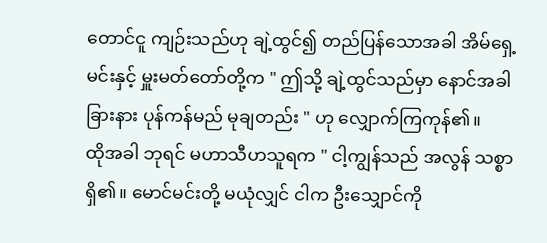တောင်ငူ ကျဉ်းသည်ဟု ချဲ့ထွင်၍ တည်ပြန်သောအခါ အိမ်ရှေ့မင်းနှင့် မှူးမတ်တော်တို့က " ဤသို့ ချဲ့ထွင်သည်မှာ နောင်အခါ ခြားနား ပုန်ကန်မည် မုချတည်း " ဟု လျှောက်ကြကုန်၏။
ထိုအခါ ဘုရင် မဟာသီဟသူရက " ငါ့ကျွန်သည် အလွန် သစ္စာရှိ၏။ မောင်မင်းတို့ မယုံလျှင် ငါက ဦးသျှောင်ကို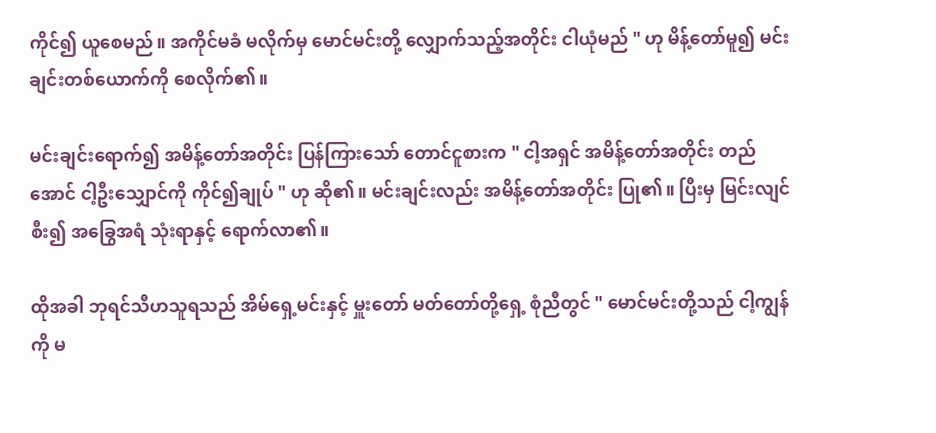ကိုင်၍ ယူစေမည်။ အကိုင်မခံ မလိုက်မှ မောင်မင်းတို့ လျှောက်သည့်အတိုင်း ငါယုံမည် " ဟု မိန့်တော်မူ၍ မင်းချင်းတစ်ယောက်ကို စေလိုက်၏။

မင်းချင်းရောက်၍ အမိန့်တော်အတိုင်း ပြန်ကြားသော် တောင်ငူစားက " ငါ့အရှင် အမိန့်တော်အတိုင်း တည်အောင် ငါ့ဦးသျှောင်ကို ကိုင်၍ချုပ် " ဟု ဆို၏။ မင်းချင်းလည်း အမိန့်တော်အတိုင်း ပြု၏။ ပြီးမှ မြင်းလျင်စီး၍ အခြွေအရံ သုံးရာနှင့် ရောက်လာ၏။

ထိုအခါ ဘုရင်သီဟသူရသည် အိမ်ရှေ့မင်းနှင့် မှူးတော် မတ်တော်တို့ရှေ့ စုံညီတွင် " မောင်မင်းတို့သည် ငါ့ကျွန်ကို မ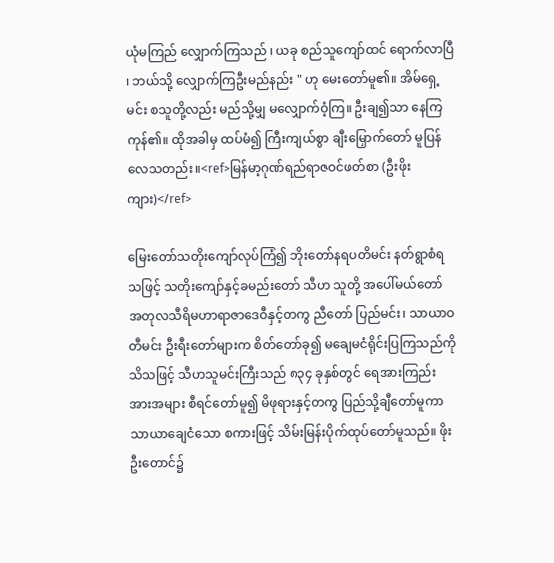ယုံမကြည် လျှောက်ကြသည် ၊ ယခု စည်သူကျော်ထင် ရောက်လာပြီ ၊ ဘယ်သို့ လျှောက်ကြဦးမည်နည်း " ဟု မေးတော်မူ၏။ အိမ်ရှေ့မင်း စသူတို့လည်း မည်သို့မျှ မလျှောက်ဝံ့ကြ။ ဦးချ၍သာ နေကြကုန်၏။ ထိုအခါမှ ထပ်မံ၍ ကြီးကျယ်စွာ ချီးမြှောက်တော် မူပြန်လေသတည်း။<ref>မြန်မာ့ဂုဏ်ရည်ရာဇဝင်ဖတ်စာ (ဦးဖိုးကျား)</ref>

မြေးတော်သတိုးကျော်လုပ်ကြံ၍ ဘိုးတော်နရပတိမင်း နတ်ရွာစံရသဖြင့် သတိုးကျော်နှင့်ခမည်းတော် သီဟ သူတို့ အပေါ်မယ်တော် အတုလသီရိမဟာရာဇာဒေဝီနှင့်တကွ ညီတော် ပြည်မင်း၊ သာယာဝတီမင်း ဦးရီးတော်များက စိတ်တော်ခု၍ မချေမငံရိုင်းပြကြသည်ကိုသိသဖြင့် သီဟသူမင်းကြီးသည် ၈၃၄ ခုနှစ်တွင် ရေအားကြည်းအားအများ စီရင်တော်မူ၍ မိဖုရားနှင့်တကွ ပြည်သို့ချီတော်မူကာ သာယာချေငံသော စကားဖြင့် သိမ်းမြန်းပိုက်ထုပ်တော်မူသည်။ ဖိုးဦးတောင်၌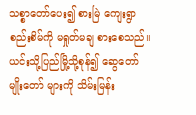သစ္စာတော်ပေး၍ စားမြဲ ကျေးရွာစည်းစိမ်ကို မရှုတ်မချ စားစေသည်။ ယင်းသို့ပြည်မြို့သို့စုန်၍ ဆွေတော် မျိုးတော် များကို သိမ်းမြန်း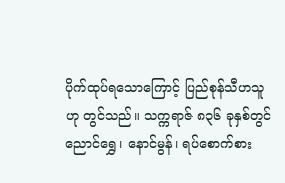ပိုက်ထုပ်ရသောကြောင့် ပြည်စုန်သီဟသူဟု တွင်သည်။ သက္ကရာဇ် ၈၃၆ ခုနှစ်တွင် ညောင်ရွှေ၊ နောင်မွန်၊ ရပ်စောက်စား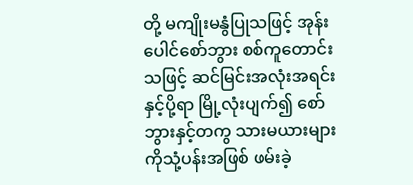တို့ မကျိုးမနွံပြုသဖြင့် အုန်းပေါင်စော်ဘွား စစ်ကူတောင်းသဖြင့် ဆင်မြင်းအလုံးအရင်းနှင့်ပို့ရာ မြို့လုံးပျက်၍ စော်ဘွားနှင့်တကွ သားမယားများကိုသုံ့ပန်းအဖြစ် ဖမ်းခဲ့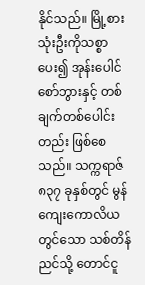နိုင်သည်။ မြို့စားသုံးဦးကိုသစ္စာပေး၍ အုန်းပေါင်စော်ဘွားနှင့် တစ်ချက်တစ်ပေါင်းတည်း ဖြစ်စေသည်။ သက္ကရာဇ် ၈၃၇ ခုနှစ်တွင် မွန်ကျေးကောလိယတွင်သော သစ်တိန်ညင်သို့ တောင်ငူ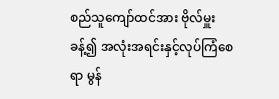စည်သူကျော်ထင်အား ဗိုလ်မှူးခန့်၍ အလုံးအရင်းနှင့်လုပ်ကြံစေရာ မွန်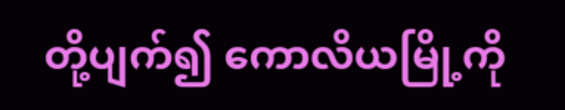တို့ပျက်၍ ကောလိယမြို့ကို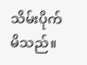သိမ်းပိုက်မိသည်။